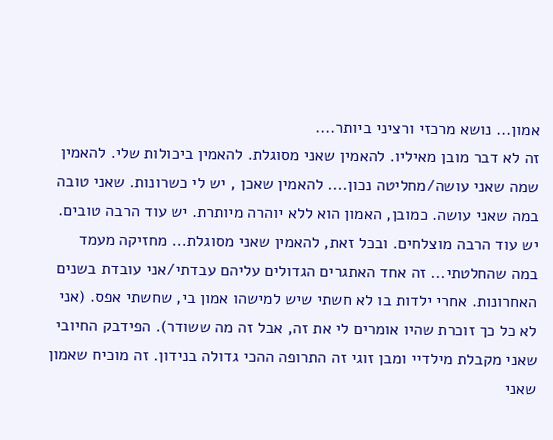אמון... נושא מרכזי ורציני ביותר....
זה לא דבר מובן מאיליו. להאמין שאני מסוגלת. להאמין ביכולות שלי. להאמין שמה שאני עושה/מחליטה נכון.... להאמין שאכן , יש לי כשרונות. שאני טובה במה שאני עושה. כמובן, האמון הוא ללא יוהרה מיותרת. יש עוד הרבה טובים. יש עוד הרבה מוצלחים. ובכל זאת, להאמין שאני מסוגלת... מחזיקה מעמד במה שהחלטתי... זה אחד האתגרים הגדולים עליהם עבדתי/אני עובדת בשנים האחרונות. אחרי ילדות בו לא חשתי שיש למישהו אמון בי, שחשתי אפס. (אני לא כל כך זוכרת שהיו אומרים לי את זה, אבל זה מה ששודר). הפידבק החיובי שאני מקבלת מילדיי ומבן זוגי זה התרופה ההכי גדולה בנידון. זה מוכיח שאמון שאני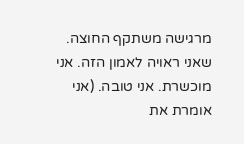מרגישה משתקף החוצה. שאני ראויה לאמון הזה. אני מוכשרת. אני טובה. (אני אומרת את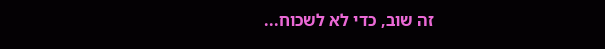זה שוב, כדי לא לשכוח...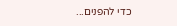כדי להפנים...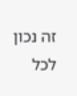זה נכון לכל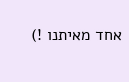אחד מאיתנו !)